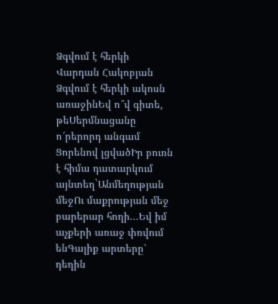Ձգվում է հերկի
Վարդան Հակոբյան
Ձգվում է հերկի ակոսն առաջինԵվ ո՞վ գիտե, թեՍերմնացանը ո՜րերորդ անգամ Ցորենով լցվածԻր բուռն է հիմա դատարկում այնտեղ`Անմեղության մեջՈւ մաքրության մեջ բարերար հողի...Եվ իմ աչքերի առաջ փռվում ենԳալիք արտերը՝ դեղին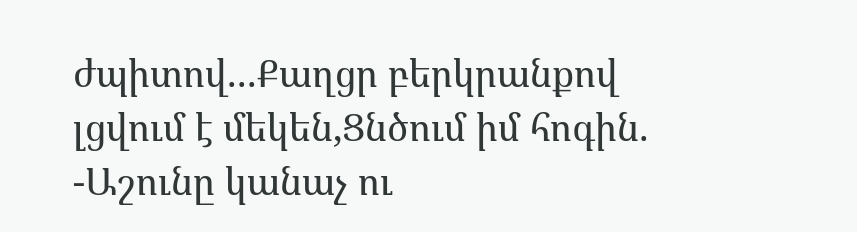ժպիտով...Քաղցր բերկրանքով լցվում է մեկեն,Ցնծում իմ հոգին. -Աշունը կանաչ ու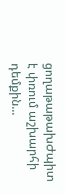ցողաթաթախԺպիտ է փռում աշխարհի դեմքին...